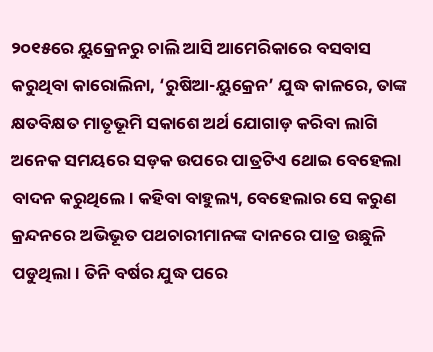୨୦୧୫ରେ ୟୁକ୍ରେନରୁ ଚାଲି ଆସି ଆମେରିକାରେ ବସବାସ କରୁଥିବା କାରୋଲିନା, ‘ରୁଷିଆ-ୟୁକ୍ରେନ’ ଯୁଦ୍ଧ କାଳରେ, ତାଙ୍କ କ୍ଷତବିକ୍ଷତ ମାତୃଭୂମି ସକାଶେ ଅର୍ଥ ଯୋଗାଡ଼ କରିବା ଲାଗି ଅନେକ ସମୟରେ ସଡ଼କ ଉପରେ ପାତ୍ରଟିଏ ଥୋଇ ବେହେଲା ବାଦନ କରୁଥିଲେ। କହିବା ବାହୁଲ୍ୟ, ବେହେଲାର ସେ କରୁଣ କ୍ରନ୍ଦନରେ ଅଭିଭୂତ ପଥଚାରୀମାନଙ୍କ ଦାନରେ ପାତ୍ର ଉଛୁଳି ପଡୁଥିଲା। ତିନି ବର୍ଷର ଯୁଦ୍ଧ ପରେ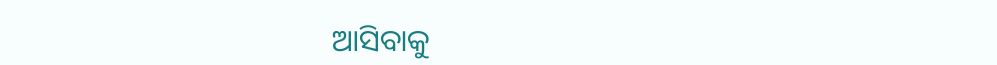ଆସିବାକୁ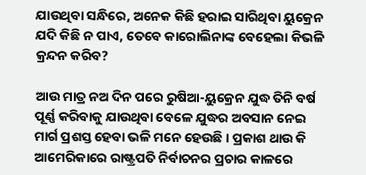ଯାଉଥିବା ସନ୍ଧିରେ, ଅନେକ କିଛି ହରାଇ ସାରିଥିବା ୟୁକ୍ରେନ ଯଦି କିଛି ନ ପାଏ, ତେବେ କାରୋଲିନାଙ୍କ ବେହେଲା କିଭଳି କ୍ରନ୍ଦନ କରିବ?

ଆଉ ମାତ୍ର ନଅ ଦିନ ପରେ ରୁଷିଆ-ୟୁକ୍ରେନ ଯୁଦ୍ଧ ତିନି ବର୍ଷ ପୂର୍ଣ୍ଣ କରିବାକୁ ଯାଉଥିବା ବେଳେ ଯୁଦ୍ଧର ଅବସାନ ନେଇ ମାର୍ଗ ପ୍ରଶସ୍ତ ହେବା ଭଳି ମନେ ହେଉଛି। ପ୍ରକାଶ ଥାଉ କି ଆମେରିକାରେ ରାଷ୍ଟ୍ରପତି ନିର୍ବ‌ାଚନର ପ୍ରଚାର କାଳରେ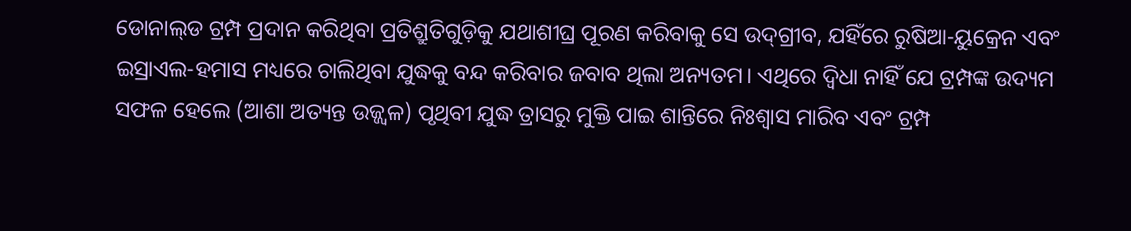ଡୋନାଲ୍‌ଡ ଟ୍ରମ୍ପ ପ୍ରଦାନ କରିଥିବା ପ୍ରତିଶ୍ରୁତିଗୁଡ଼ିକୁ ଯଥାଶୀଘ୍ର ପୂରଣ କରିବାକୁ ସେ ଉଦ୍‌ଗ୍ରୀବ, ଯହିଁରେ ରୁଷିଆ-ୟୁକ୍ରେନ ଏବଂ ଇସ୍ରାଏଲ-ହମାସ ମଧ୍ୟରେ ଚାଲିଥିବା ଯୁଦ୍ଧକୁ ବନ୍ଦ କରିବାର ଜବାବ ଥିଲା ଅନ୍ୟତମ। ଏଥିରେ ଦ୍ବିଧା ନାହିଁ ଯେ ଟ୍ରମ୍ପଙ୍କ ଉଦ୍ୟମ ସଫଳ ହେଲେ (ଆଶା ଅତ୍ୟନ୍ତ ଉଜ୍ଜ୍ବଳ) ପୃଥିବୀ ଯୁଦ୍ଧ ତ୍ରାସରୁ ମୁକ୍ତି ପାଇ ଶାନ୍ତିରେ ନିଃଶ୍ବାସ ମାରିବ ଏବଂ ଟ୍ରମ୍ପ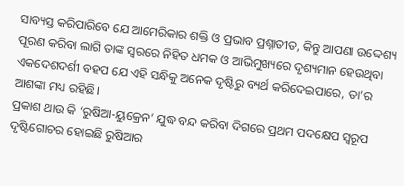ସାବ୍ୟସ୍ତ କରିପାରିବେ ଯେ ଆମେରିକାର ଶକ୍ତି ଓ ପ୍ରଭାବ ପ୍ରଶ୍ନାତୀତ, କିନ୍ତୁ ଆପଣା ଉଦ୍ଦେଶ୍ୟ ପୂରଣ କରିବା ଲାଗି ତାଙ୍କ ସ୍ବରରେ ନିହିତ ଧମକ ଓ ଆଭିମୁଖ୍ୟରେ ଦୃଶ୍ୟମାନ ହେଉଥିବା ଏକଦେଶଦର୍ଶୀ ବହପ ଯେ ଏହି ସନ୍ଧିକୁ ଅନେକ ଦୃଷ୍ଟିରୁ ବ୍ୟର୍ଥ କରିଦେଇପାରେ, ତା’ର ଆଶଙ୍କା‌ ମଧ୍ୟ ରହିଛି।
ପ୍ରକାଶ ଥାଉ କି ‘ରୁଷିଆ-ୟୁକ୍ରେନ’ ଯୁଦ୍ଧ ବନ୍ଦ କରିବା ଦିଗରେ ପ୍ରଥମ ପଦକ୍ଷେପ ସ୍ବରୂପ ଦୃଷ୍ଟିଗୋଚର ହୋଇଛି ରୁଷିଆ‌ର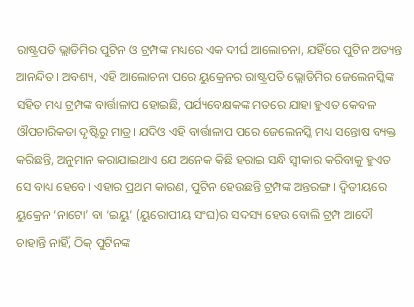ରାଷ୍ଟ୍ରପତି ଭ୍ଲାଡିମିର ପୁଟିନ ଓ ଟ୍ରମ୍ପଙ୍କ ମଧ୍ୟରେ ଏକ ଦୀର୍ଘ ଆଲୋଚନା, ଯହିଁରେ ପୁଟିନ ଅତ୍ୟନ୍ତ ଆନନ୍ଦିତ। ଅବଶ୍ୟ, ଏହି ଆଲୋଚନା ପରେ ୟୁକ୍ରେନର ରା‌ଷ୍ଟ୍ରପତି ଭ୍ଲୋଡିମିର ଜେଲେନସ୍କିଙ୍କ ସହିତ ମଧ୍ୟ ଟ୍ରମ୍ପଙ୍କ ବାର୍ତ୍ତାଳାପ ହୋଇଛି, ପର୍ଯ୍ୟବେକ୍ଷକଙ୍କ ମତରେ ଯାହା ହୁଏତ କେବଳ ଔପଚାରିକତା ଦୃଷ୍ଟିରୁ ମାତ୍ର। ଯଦିଓ ଏହି ବାର୍ତ୍ତାଳାପ ପରେ ଜେଲେନସ୍କି ମଧ୍ୟ ସନ୍ତୋଷ ବ୍ୟକ୍ତ କରିଛନ୍ତି, ଅନୁମାନ କରାଯାଇଥାଏ ଯେ ଅନେକ କିଛି ହରାଇ ସନ୍ଧି ସ୍ବୀକାର କରିବାକୁ ହୁଏତ ସେ ବାଧ୍ୟ ହେବେ। ଏହାର ପ୍ରଥମ କାରଣ, ପୁଟିନ ହେଉଛନ୍ତି ଟ୍ରମ୍ପଙ୍କ ଅନ୍ତରଙ୍ଗ। ଦ୍ବିତୀୟରେ ୟୁକ୍ରେନ ‘ନାଟୋ’ ବା ‘ଇୟୁ’ (ୟୁରୋପୀୟ ସଂଘ)ର ସଦସ୍ୟ ହେଉ ବୋଲି ଟ୍ରମ୍ପ ଆଦୌ ଚାହାନ୍ତି ନାହିଁ, ଠିକ୍‌ ପୁଟିନଙ୍କ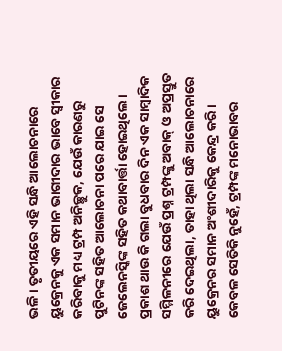ଭଳି। ତୃତୀୟରେ ଏହି ସନ୍ଧି ଆଲୋଚନାରେ ୟୁକ୍ରେନକୁ ଏକ ସମାନ ଭାଗୀଦାର ଭାବେ ସ୍ବୀକାର କରିବାକୁ ମଧ୍ୟ ଟ୍ରମ୍ପ ଅନିଚ୍ଛୁକ, ଯେଉଁ କାରଣରୁ ପୁଟିନଙ୍କ ସହିତ ଆଲୋଚନା ପରେ ଯାଇ ସେ ଜେଲେନସ୍କିଙ୍କ ସହିତ କଥାବାର୍ତ୍ତା ହୋଇଥିଲେ। ପ୍ରକାଶ ଥାଉ କି ଗଲା ବୁଧବାର ଦିନ ଏକ ସାମ୍ବାଦିକ ସମ୍ମିଳନୀରେ ଯେଉଁ ପ୍ରଶ୍ନ ଟ୍ରମ୍ପଙ୍କୁ ଅବାକ୍‌ ଓ ଅପ୍ରସ୍ତୁତ କରି ଦେଇଥିଲା, ତାହା ଥିଲା ସନ୍ଧି ଆଲୋଚନାରେ ୟୁକ୍ରେନର ସମାନ ଅଂଶୀଦାରିକୁ କେନ୍ଦ୍ର କରି। କେବଳ ସେତିକି ନୁହେଁ, ଟ୍ରମ୍ପଙ୍କ ମନୋଭାବର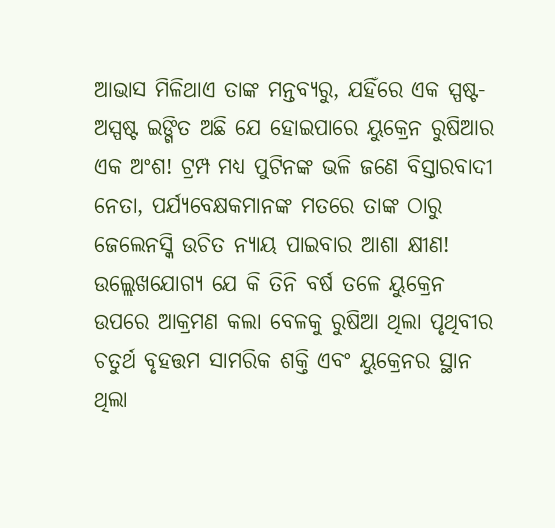ଆଭାସ ମିଳିଥାଏ ତାଙ୍କ ମନ୍ତବ୍ୟରୁ, ଯହିଁରେ ଏକ ସ୍ପଷ୍ଟ-ଅସ୍ପଷ୍ଟ ଇଙ୍ଗିତ ଅଛି ଯେ ହୋଇପାରେ ୟୁକ୍ରେନ ରୁଷିଆର ଏକ ଅଂଶ! ଟ୍ରମ୍ପ ମଧ୍ୟ ପୁଟିନଙ୍କ ଭଳି ଜଣେ ବିସ୍ତାରବାଦୀ ନେତା, ପର୍ଯ୍ୟବେକ୍ଷକମାନଙ୍କ ମତରେ ତାଙ୍କ ଠାରୁ ଜେଲେନସ୍କି ଉଚିତ ନ୍ୟାୟ ପାଇବାର ଆଶା କ୍ଷୀଣ!
ଉଲ୍ଲେଖଯୋଗ୍ୟ ଯେ କି ତିନି ବର୍ଷ ତଳେ ୟୁକ୍ରେନ ଉପରେ ଆକ୍ରମଣ କଲା ବେଳକୁ ରୁଷିଆ ଥିଲା ପୃଥିବୀର ଚତୁର୍ଥ ବୃହତ୍ତମ ସାମରିକ ଶକ୍ତି ଏବଂ ୟୁକ୍ରେନର ସ୍ଥାନ ଥିଲା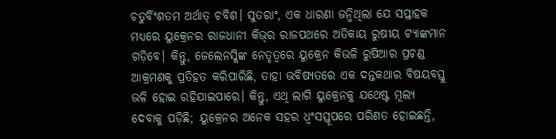ଚତୁର୍ବିଂଶତମ ଅର୍ଥାତ୍‌ ଚବିଶ। ସୁତରାଂ, ଏକ ଧାରଣା ଜନ୍ମିଥିଲା ଯେ ସପ୍ତାହକ ମଧ୍ୟରେ ୟୁକ୍ରେନର ରାଜଧାନୀ କିଭ୍‌ର ରାଜପଥରେ ଅତିକାୟ ରୁଷୀୟ ଟ୍ୟାଙ୍କମାନ ଗଡ଼ିବେ। କିନ୍ତୁ, ଜେଲେନସ୍କିଙ୍କ ନେତୃତ୍ବରେ ୟୁକ୍ରେନ କିଭଳି ରୁଷିଆର ପ୍ରଚଣ୍ଡ ଆକ୍ରମଣକୁ ପ୍ରତିହତ କରିପାରିଛି, ତାହା ଭବିଷ୍ୟତରେ ଏକ ଦନ୍ତକଥାର ବିଷୟବସ୍ତୁ ଭଳି ହୋଇ ରହିଯାଇପାରେ। କିନ୍ତୁ, ଏଥି ଲାଗି ୟୁକ୍ରେନକୁ ଯଥେଷ୍ଟ ମୂଲ୍ୟ ଦେବାକୁ ପଡ଼ିଛି; ୟୁକ୍ରେନର ଅନେକ ସହର ଧ୍ବଂସସ୍ତୂପରେ ପରିଣତ ହୋଇଛନ୍ତି,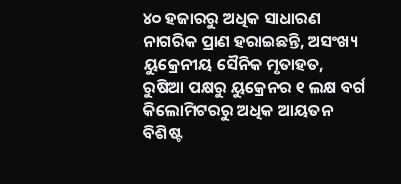୪୦ ହଜାରରୁ ଅଧିକ ସାଧାରଣ ନାଗରିକ ପ୍ରାଣ ହରାଇଛନ୍ତି, ଅସଂଖ୍ୟ ୟୁକ୍ରେନୀୟ ସୈନିକ ମୃତାହତ, ରୁଷିଆ ପକ୍ଷରୁ ୟୁକ୍ରେନର ୧ ଲକ୍ଷ ବର୍ଗ କିଲୋମିଟରରୁ ଅଧିକ ଆୟତନ ବିଶିଷ୍ଟ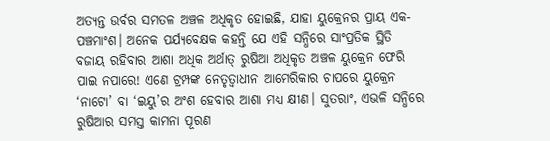ଅତ୍ୟନ୍ତ ଉର୍ବର ସମତଳ ଅଞ୍ଚଳ ଅଧିକୃତ ହୋଇଛି, ଯାହା ୟୁକ୍ରେନର ପ୍ରାୟ ଏକ-ପଞ୍ଚମାଂଶ। ଅନେକ ପର୍ଯ୍ୟବେକ୍ଷକ କହନ୍ତି ଯେ ଏହି ସନ୍ଧିରେ ସାଂପ୍ରତିକ ସ୍ଥିତି ବଜାୟ ରହିବାର ଆଶା ଅଧିକ ଅର୍ଥାତ୍‌ ରୁଷିଆ ଅଧିକୃତ ଅଞ୍ଚଳ ୟୁକ୍ରେନ ଫେରି ପାଇ ନପାରେ! ଏଣେ ଟ୍ରମ୍ପଙ୍କ ନେତୃତ୍ବାଧୀନ ଆମେରିକାର ଚାପରେ ୟୁକ୍ରେନ ‘ନା‌ଟୋ’ ବା ‘ଇୟୁ’ର ଅଂଶ ହେବାର ଆଶା ମଧ୍ୟ କ୍ଷୀଣ। ସୁତରାଂ, ଏଭଳି ସନ୍ଧିରେ ରୁଷିଆର ସମସ୍ତ କାମନା ପୂରଣ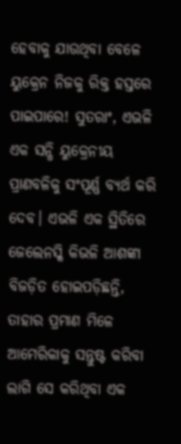ହେବାକୁ ଯାଉଥିବା ବେଳେ ୟୁକ୍ରେନ ନିଜକୁ ରିକ୍ତ ହସ୍ତରେ ପାଇପାରେ! ସୁତରାଂ, ଏଭଳି ଏକ ସନ୍ଧି ୟୁକ୍ରେନୀୟ ପ୍ରାଣବଳିକୁ ସଂପୂର୍ଣ୍ଣ ବ୍ୟର୍ଥ କରି ଦେବ। ଏଭଳି ଏକ ସ୍ଥିତିରେ ଜେଲେନସ୍କି କିଭଳି ଆଶଙ୍କା ବିଜଡ଼ିତ ହୋଇପଡ଼ିଛନ୍ତି, ତାହାର ପ୍ରମାଣ ମିଳେ ଆମେରିକାକୁ ସନ୍ତୁଷ୍ଟ କରିବା ଲାଗି ସେ କରିଥିବା ଏକ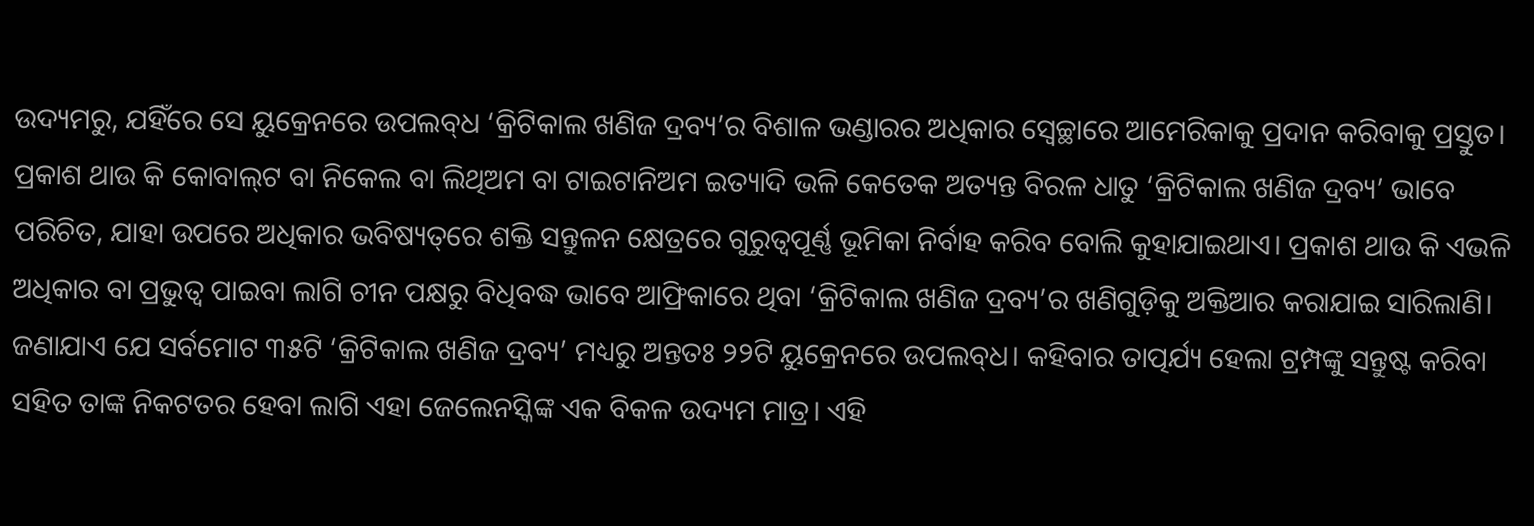ଉଦ୍ୟମରୁ, ଯହିଁରେ ସେ ୟୁକ୍ରେନରେ ଉପଲବ୍‌ଧ ‘କ୍ରିଟିକାଲ ଖଣିଜ ଦ୍ରବ୍ୟ’ର ବିଶାଳ ଭଣ୍ଡାରର ଅଧିକାର ସ୍ବେଚ୍ଛାରେ ଆମେରିକାକୁ ପ୍ରଦାନ କରିବାକୁ ପ୍ରସ୍ତୁତ। ପ୍ରକାଶ ଥାଉ କି କୋବାଲ୍‌ଟ ବା ନିକେଲ ବା ଲିଥିଅମ ବା ଟାଇଟାନିଅମ ଇତ୍ୟାଦି ଭଳି କେତେକ ଅତ୍ୟନ୍ତ ବିରଳ ଧାତୁ ‘କ୍ରିଟିକାଲ ଖଣିଜ ଦ୍ରବ୍ୟ’ ଭାବେ ପରିଚିତ, ଯାହା ଉପରେ ଅଧିକାର ଭବିଷ୍ୟତ୍‌ରେ ଶକ୍ତି ସନ୍ତୁଳନ କ୍ଷେତ୍ରରେ ଗୁରୁତ୍ବପୂର୍ଣ୍ଣ ଭୂମିକା ନିର୍ବାହ କରିବ ବୋଲି କୁହାଯାଇଥାଏ। ପ୍ରକାଶ ଥାଉ କି ଏଭଳି ଅଧିକାର ବା ପ୍ରଭୁତ୍ବ ପାଇବା ଲାଗି ଚୀନ ପକ୍ଷରୁ ବିଧିବଦ୍ଧ ଭାବେ ଆଫ୍ରିକାରେ ଥିବା ‘କ୍ରିଟିକାଲ ଖଣିଜ ଦ୍ରବ୍ୟ’ର ଖଣିଗୁଡ଼ିକୁ ଅକ୍ତିଆର କରାଯାଇ ସାରିଲାଣି। ଜଣାଯାଏ ଯେ ସର୍ବମୋଟ ୩୫ଟି ‘କ୍ରିଟିକାଲ ଖଣିଜ ଦ୍ରବ୍ୟ’ ମଧ୍ୟରୁ ଅନ୍ତତଃ ୨୨ଟି ୟୁକ୍ରେନରେ ଉପଲବ୍‌ଧ। କହିବାର ତାତ୍ପର୍ଯ୍ୟ ହେଲା ଟ୍ରମ୍ପଙ୍କୁ ସନ୍ତୁଷ୍ଟ କରିବା ସହିତ ତାଙ୍କ ନିକଟତର ହେବା ଲାଗି ଏହା ଜେଲେନସ୍କିଙ୍କ ଏକ ବିକଳ ଉଦ୍ୟମ ମାତ୍ର। ଏହି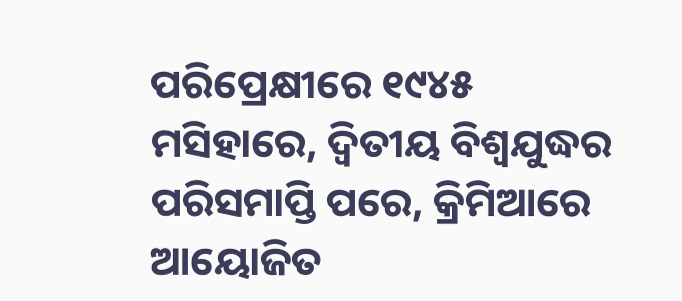ପରିପ୍ରେକ୍ଷୀରେ ୧୯୪୫ ମସିହାରେ, ଦ୍ବିତୀୟ ବିଶ୍ବଯୁଦ୍ଧର ପରିସମାପ୍ତି ପରେ, କ୍ରିମିଆରେ ଆୟୋଜିତ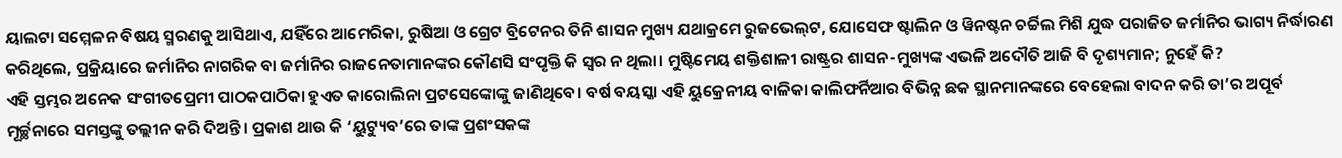ୟାଲଟା ସମ୍ମେଳନ ବିଷୟ ସ୍ମରଣକୁ ଆସିଥାଏ, ଯହିଁରେ ଆମେରିକା, ରୁଷିଆ ଓ ଗ୍ରେଟ ବ୍ରିଟେନର ତିନି ଶାସନ ମୁଖ୍ୟ ଯଥାକ୍ରମେ ରୁଜଭେଲ୍‌ଟ, ଯୋସେଫ ଷ୍ଟାଲିନ ଓ ୱିନଷ୍ଟନ ଚର୍ଚ୍ଚିଲ ମିଶି ଯୁଦ୍ଧ ପରାଜିତ ଜର୍ମାନିର ଭାଗ୍ୟ ନିର୍ଦ୍ଧାରଣ କରିଥିଲେ, ପ୍ରକ୍ରିୟାରେ ଜର୍ମାନିର ନାଗରିକ ବା ଜର୍ମାନିର ରାଜନେତାମାନଙ୍କର କୌଣସି ସଂପୃକ୍ତି କି ସ୍ବର ନ ଥିଲା। ମୁଷ୍ଟିମେୟ ଶକ୍ତିଶାଳୀ ରାଷ୍ଟ୍ରର ଶାସନ-ମୁଖ୍ୟଙ୍କ ଏଭଳି ଅଦୌତି ଆଜି ବି ଦୃଶ୍ୟମାନ; ନୁହେଁ କି?
ଏହି ସ୍ତମ୍ଭର ଅନେକ ସଂଗୀତପ୍ରେମୀ ପାଠକପାଠିକା ହୁଏତ କାରୋଲିନା ପ୍ରଟସେଙ୍କୋଙ୍କୁ ଜାଣିଥିବେ। ବର୍ଷ ବୟସ୍କା ଏହି ୟୁକ୍ରେନୀୟ ବାଳିକା କାଲିଫର୍ନିଆର ବିଭିନ୍ନ ଛକ ସ୍ଥାନମାନଙ୍କରେ ବେହେଲା ବାଦନ କରି ତା’ର ଅପୂର୍ବ ମୂର୍ଚ୍ଛନାରେ ସମସ୍ତଙ୍କୁ ତଲ୍ଲୀନ କରି ଦିଅନ୍ତି। ପ୍ରକାଶ ଥାଉ କି ‘ୟୁଟ୍ୟୁବ’ରେ ତାଙ୍କ ପ୍ରଶଂସକଙ୍କ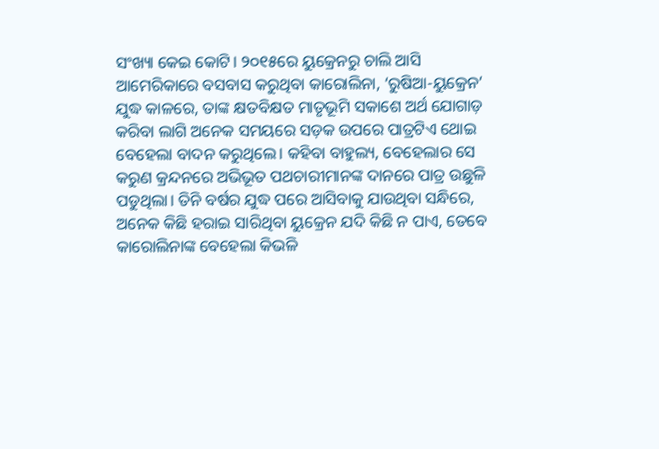ସଂଖ୍ୟା କେଇ କୋଟି। ୨୦୧୫ରେ ୟୁକ୍ରେନରୁ ଚାଲି ଆସି ଆମେରିକାରେ ବସବାସ କରୁଥିବା କାରୋଲିନା, ‘ରୁଷିଆ-ୟୁକ୍ରେନ’ ଯୁଦ୍ଧ କାଳରେ, ତାଙ୍କ କ୍ଷତବିକ୍ଷତ ମାତୃଭୂମି ସକାଶେ ଅର୍ଥ ଯୋଗାଡ଼ କରିବା ଲାଗି ଅନେକ ସମୟରେ ସଡ଼କ ଉପରେ ପାତ୍ରଟିଏ ଥୋଇ ବେହେଲା ବାଦନ କରୁଥିଲେ। କହିବା ବାହୁଲ୍ୟ, ବେହେଲାର ସେ କରୁଣ କ୍ରନ୍ଦନରେ ଅଭିଭୂତ ପଥଚାରୀମାନଙ୍କ ଦାନରେ ପାତ୍ର ଉଛୁଳି ପଡୁଥିଲା। ତିନି ବର୍ଷର ଯୁଦ୍ଧ ପରେ ଆସିବାକୁ ଯାଉଥିବା ସନ୍ଧିରେ, ଅନେକ କିଛି ହରାଇ ସାରିଥିବା ୟୁକ୍ରେନ ଯଦି କିଛି ନ ପାଏ, ତେବେ କାରୋଲିନାଙ୍କ ବେହେଲା କିଭଳି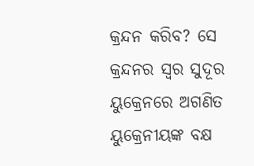କ୍ରନ୍ଦନ କରିବ? ସେ କ୍ରନ୍ଦନର ସ୍ବର ସୁଦୂର ୟୁକ୍ରେନରେ ଅଗଣିତ ୟୁକ୍ରେନୀୟଙ୍କ ବକ୍ଷ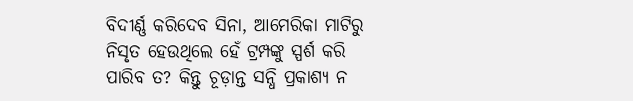ବିଦୀର୍ଣ୍ଣ କରିଦେବ ସିନା, ଆମେରିକା ମାଟିରୁ ନିସୃତ ହେଉଥିଲେ ହେଁ ଟ୍ରମ୍ପଙ୍କୁ ସ୍ପର୍ଶ କରି ପାରିବ ତ? କିନ୍ତୁ ଚୂଡ଼ାନ୍ତ ସନ୍ଧି ପ୍ରକାଶ୍ୟ ନ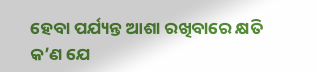ହେବା ପର୍ଯ୍ୟନ୍ତ ଆଶା ରଖିବାରେ କ୍ଷତି କ’ଣ ଯେ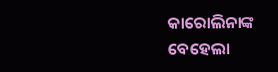କାରୋଲିନାଙ୍କ ବେହେଲା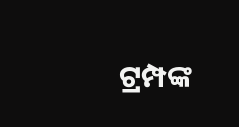ଟ୍ରମ୍ପଙ୍କ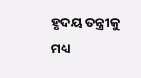ହୃଦୟ ତନ୍ତ୍ରୀକୁ ମଧ୍ୟ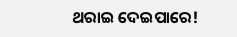ଥରାଇ ଦେଇପାରେ!